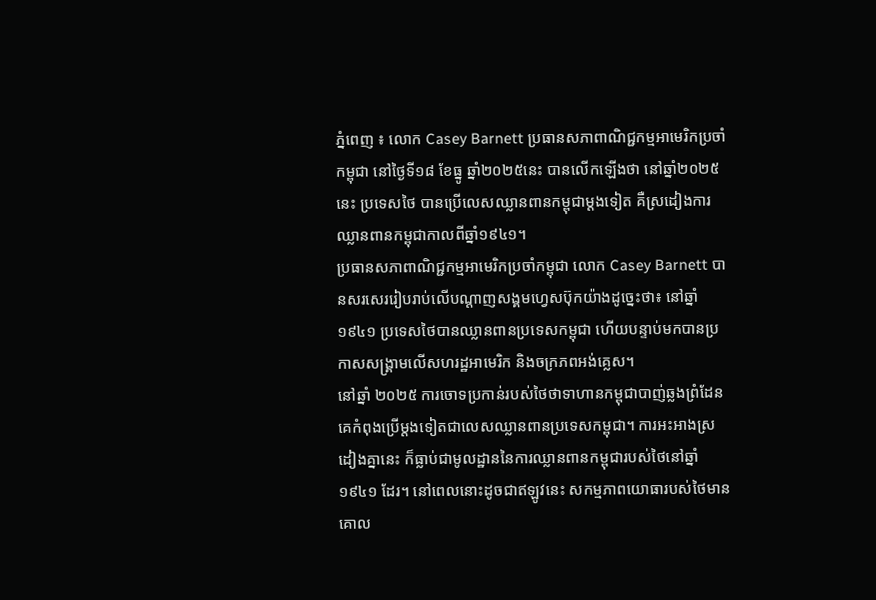ភ្នំពេញ ៖ លោក Casey Barnett ប្រធានសភាពាណិជ្ជកម្មអាមេរិកប្រចាំកម្ពុជា នៅថ្ងៃទី១៨ ខែធ្នូ ឆ្នាំ២០២៥នេះ បានលើកឡើងថា នៅឆ្នាំ២០២៥នេះ ប្រទេសថៃ បានប្រើលេសឈ្លានពានកម្ពុជាម្តងទៀត គឺស្រដៀងការឈ្លានពានកម្ពុជាកាលពីឆ្នាំ១៩៤១។
ប្រធានសភាពាណិជ្ជកម្មអាមេរិកប្រចាំកម្ពុជា លោក Casey Barnett បានសរសេររៀបរាប់លើបណ្តាញសង្គមហ្វេសប៊ុកយ៉ាងដូច្នេះថា៖ នៅឆ្នាំ ១៩៤១ ប្រទេសថៃបានឈ្លានពានប្រទេសកម្ពុជា ហើយបន្ទាប់មកបានប្រកាសសង្គ្រាមលើសហរដ្ឋអាមេរិក និងចក្រភពអង់គ្លេស។
នៅឆ្នាំ ២០២៥ ការចោទប្រកាន់របស់ថៃថាទាហានកម្ពុជាបាញ់ឆ្លងព្រំដែន គេកំពុងប្រើម្ដងទៀតជាលេសឈ្លានពានប្រទេសកម្ពុជា។ ការអះអាងស្រដៀងគ្នានេះ ក៏ធ្លាប់ជាមូលដ្ឋាននៃការឈ្លានពានកម្ពុជារបស់ថៃនៅឆ្នាំ ១៩៤១ ដែរ។ នៅពេលនោះដូចជាឥឡូវនេះ សកម្មភាពយោធារបស់ថៃមានគោល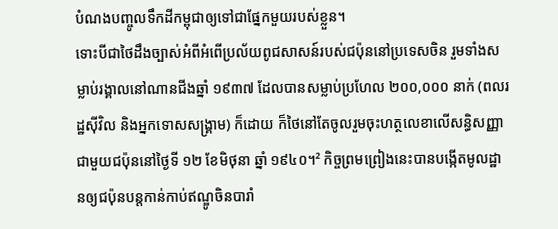បំណងបញ្ចូលទឹកដីកម្ពុជាឲ្យទៅជាផ្នែកមួយរបស់ខ្លួន។
ទោះបីជាថៃដឹងច្បាស់អំពីអំពើប្រល័យពូជសាសន៍របស់ជប៉ុននៅប្រទេសចិន រួមទាំងសម្លាប់រង្គាលនៅណានជីងឆ្នាំ ១៩៣៧ ដែលបានសម្លាប់ប្រហែល ២០០,០០០ នាក់ (ពលរដ្ឋស៊ីវិល និងអ្នកទោសសង្គ្រាម) ក៏ដោយ ក៏ថៃនៅតែចូលរួមចុះហត្ថលេខាលើសន្ធិសញ្ញាជាមួយជប៉ុននៅថ្ងៃទី ១២ ខែមិថុនា ឆ្នាំ ១៩៤០។² កិច្ចព្រមព្រៀងនេះបានបង្កើតមូលដ្ឋានឲ្យជប៉ុនបន្តកាន់កាប់ឥណ្ឌូចិនបារាំ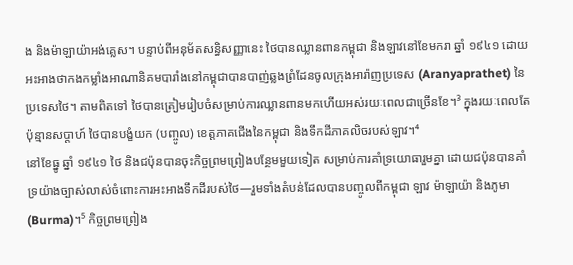ង និងម៉ាឡាយ៉ាអង់គ្លេស។ បន្ទាប់ពីអនុម័តសន្ធិសញ្ញានេះ ថៃបានឈ្លានពានកម្ពុជា និងឡាវនៅខែមករា ឆ្នាំ ១៩៤១ ដោយអះអាងថាកងកម្លាំងអាណានិគមបារាំងនៅកម្ពុជាបានបាញ់ឆ្លងព្រំដែនចូលក្រុងអារ៉ាញប្រទេស (Aranyaprathet) នៃប្រទេសថៃ។ តាមពិតទៅ ថៃបានត្រៀមរៀបចំសម្រាប់ការឈ្លានពានមកហើយអស់រយៈពេលជាច្រើនខែ។³ ក្នុងរយៈពេលតែប៉ុន្មានសប្ដាហ៍ ថៃបានបង្ខំយក (បញ្ចូល) ខេត្តភាគជើងនៃកម្ពុជា និងទឹកដីភាគលិចរបស់ឡាវ។⁴
នៅខែធ្នូ ឆ្នាំ ១៩៤១ ថៃ និងជប៉ុនបានចុះកិច្ចព្រមព្រៀងបន្ថែមមួយទៀត សម្រាប់ការគាំទ្រយោធារួមគ្នា ដោយជប៉ុនបានគាំទ្រយ៉ាងច្បាស់លាស់ចំពោះការអះអាងទឹកដីរបស់ថៃ—រួមទាំងតំបន់ដែលបានបញ្ចូលពីកម្ពុជា ឡាវ ម៉ាឡាយ៉ា និងភូមា (Burma)។⁵ កិច្ចព្រមព្រៀង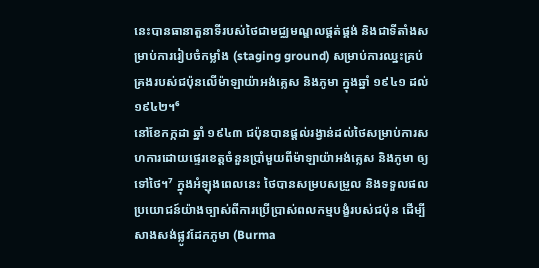នេះបានធានាតួនាទីរបស់ថៃជាមជ្ឈមណ្ឌលផ្គត់ផ្គង់ និងជាទីតាំងសម្រាប់ការរៀបចំកម្លាំង (staging ground) សម្រាប់ការឈ្នះគ្រប់គ្រងរបស់ជប៉ុនលើម៉ាឡាយ៉ាអង់គ្លេស និងភូមា ក្នុងឆ្នាំ ១៩៤១ ដល់ ១៩៤២។⁶
នៅខែកក្កដា ឆ្នាំ ១៩៤៣ ជប៉ុនបានផ្តល់រង្វាន់ដល់ថៃសម្រាប់ការសហការដោយផ្ទេរខេត្តចំនួនប្រាំមួយពីម៉ាឡាយ៉ាអង់គ្លេស និងភូមា ឲ្យទៅថៃ។⁷ ក្នុងអំឡុងពេលនេះ ថៃបានសម្របសម្រួល និងទទួលផលប្រយោជន៍យ៉ាងច្បាស់ពីការប្រើប្រាស់ពលកម្មបង្ខំរបស់ជប៉ុន ដើម្បីសាងសង់ផ្លូវដែកភូមា (Burma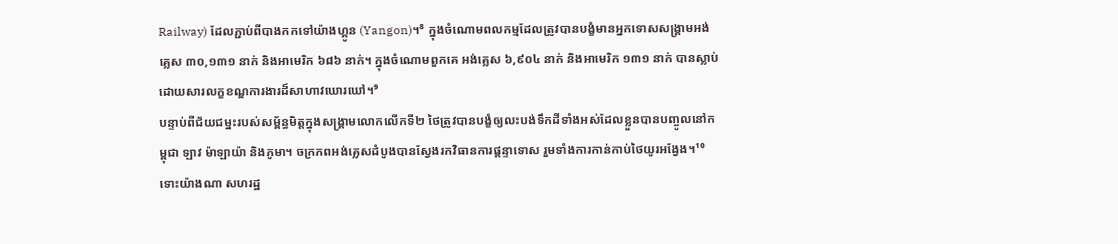Railway) ដែលភ្ជាប់ពីបាងកកទៅយ៉ាងហ្គូន (Yangon)។⁸ ក្នុងចំណោមពលកម្មដែលត្រូវបានបង្ខំមានអ្នកទោសសង្គ្រាមអង់គ្លេស ៣០,១៣១ នាក់ និងអាមេរិក ៦៨៦ នាក់។ ក្នុងចំណោមពួកគេ អង់គ្លេស ៦,៩០៤ នាក់ និងអាមេរិក ១៣១ នាក់ បានស្លាប់ដោយសារលក្ខខណ្ឌការងារដ៏សាហាវឃោរឃៅ។⁹
បន្ទាប់ពីជ័យជម្នះរបស់សម្ព័ន្ធមិត្តក្នុងសង្គ្រាមលោកលើកទី២ ថៃត្រូវបានបង្ខំឲ្យលះបង់ទឹកដីទាំងអស់ដែលខ្លួនបានបញ្ចូលនៅកម្ពុជា ឡាវ ម៉ាឡាយ៉ា និងភូមា។ ចក្រភពអង់គ្លេសដំបូងបានស្វែងរកវិធានការផ្តន្ទាទោស រួមទាំងការកាន់កាប់ថៃយូរអង្វែង។¹⁰ ទោះយ៉ាងណា សហរដ្ឋ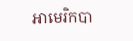អាមេរិកបា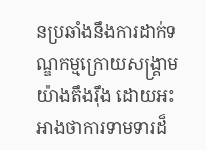នប្រឆាំងនឹងការដាក់ទណ្ឌកម្មក្រោយសង្គ្រាមយ៉ាងតឹងរ៉ឹង ដោយអះអាងថាការទាមទារដ៏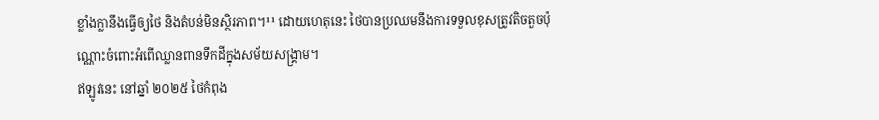ខ្លាំងក្លានឹងធ្វើឲ្យថៃ និងតំបន់មិនស្ថិរភាព។¹¹ ដោយហេតុនេះ ថៃបានប្រឈមនឹងការទទួលខុសត្រូវតិចតួចប៉ុណ្ណោះចំពោះអំពើឈ្លានពានទឹកដីក្នុងសម័យសង្គ្រាម។
ឥឡូវនេះ នៅឆ្នាំ ២០២៥ ថៃកំពុង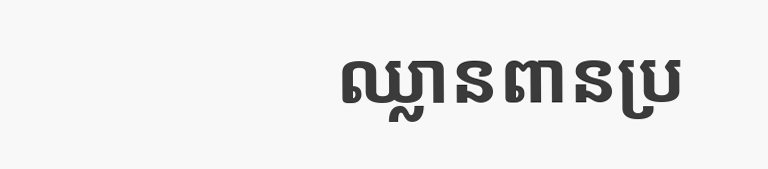ឈ្លានពានប្រ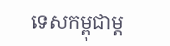ទេសកម្ពុជាម្ដ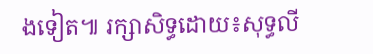ងទៀត៕ រក្សាសិទ្ធដោយ៖សុទ្ធលី